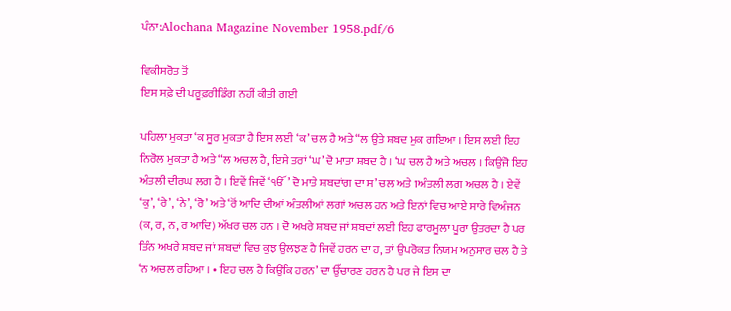ਪੰਨਾ:Alochana Magazine November 1958.pdf/6

ਵਿਕੀਸਰੋਤ ਤੋਂ
ਇਸ ਸਫ਼ੇ ਦੀ ਪਰੂਫ਼ਰੀਡਿੰਗ ਨਹੀਂ ਕੀਤੀ ਗਈ

ਪਹਿਲਾ ਮੁਕਤਾ ‘ਕ ਸੂਰ ਮੁਕਤਾ ਹੈ ਇਸ ਲਈ ‘ਕ’ ਚਲ ਹੈ ਅਤੇ “ਲ ਉਤੇ ਸ਼ਬਦ ਮੁਕ ਗਇਆ । ਇਸ ਲਈ ਇਹ ਨਿਰੋਲ ਮੁਕਤਾ ਹੈ ਅਤੇ “ਲ ਅਚਲ ਹੈ, ਇਸੇ ਤਰਾਂ ‘ਘ’ ਦੋ ਮਾਤਾ ਸ਼ਬਦ ਹੈ । ‘ਘ ਚਲ ਹੈ ਅਤੇ ਅਚਲ । ਕਿਉਂਜੋ ਇਹ ਅੰਤਲੀ ਦੀਰਘ ਲਗ ਹੈ । ਇਵੇਂ ਜਿਵੇਂ ‘ੴ’ ਦੋ ਮਾਤੇ ਸ਼ਬਦਾਂਗ ਦਾ ਸ’ ਚਲ ਅਤੇ 1ਅੰਤਲੀ ਲਗ ਅਚਲ ਹੈ । ਏਵੇਂ ‘ਕੁ’, ‘ਰੇ’, ‘ਨੇ’, ‘ਰੋ’ ਅਤੇ ‘ਰੋਂ ਆਦਿ ਦੀਆਂ ਅੰਤਲੀਆਂ ਲਗਾਂ ਅਚਲ ਹਨ ਅਤੇ ਇਨਾਂ ਵਿਚ ਆਏ ਸਾਰੇ ਵਿਅੰਜਨ (ਕ, ਰ, ਨ, ਰ ਆਦਿ) ਅੱਖਰ ਚਲ ਹਨ । ਦੋ ਅਖਰੇ ਸ਼ਬਦ ਜਾਂ ਸ਼ਬਦਾਂ ਲਈ ਇਹ ਫਾਰਮੂਲਾ ਪੂਰਾ ਉਤਰਦਾ ਹੈ ਪਰ ਤਿੰਨ ਅਖਰੇ ਸ਼ਬਦ ਜਾਂ ਸ਼ਬਦਾਂ ਵਿਚ ਕੁਝ ਉਲਝਣ ਹੈ ਜਿਵੇਂ ਹਰਨ ਦਾ ਹ, ਤਾਂ ਉਪਰੋਕਤ ਨਿਯਮ ਅਨੁਸਾਰ ਚਲ ਹੈ ਤੇ ‘ਨ ਅਚਲ ਰਹਿਆ । • ਇਹ ਚਲ ਹੈ ਕਿਉਂਕਿ ਹਰਨ’ ਦਾ ਉੱਚਾਰਣ ਹਰਨ ਹੈ ਪਰ ਜੇ ਇਸ ਦਾ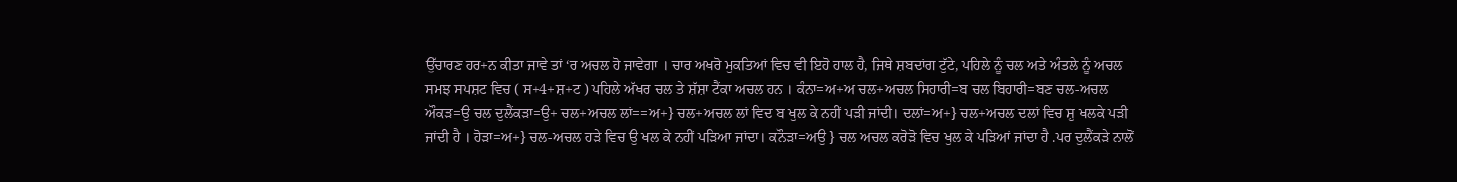ਉੱਚਾਰਣ ਹਰ+ਨ ਕੀਤਾ ਜਾਵੇ ਤਾਂ ‘ਰ ਅਚਲ ਹੋ ਜਾਵੇਗਾ । ਚਾਰ ਅਖਰੋ ਮੁਕਤਿਆਂ ਵਿਚ ਵੀ ਇਹੋ ਹਾਲ ਹੈ, ਜਿਥੇ ਸ਼ਬਦਾਂਗ ਟੁੱਟੇ, ਪਹਿਲੇ ਨੂੰ ਚਲ ਅਤੇ ਅੰਤਲੇ ਨੂੰ ਅਚਲ ਸਮਝ ਸਪਸ਼ਟ ਵਿਚ ( ਸ+4+ਸ਼+ਟ ) ਪਹਿਲੇ ਅੱਖਰ ਚਲ ਤੇ ਸ਼ੱਸ਼ਾ ਟੈਂਕਾ ਅਚਲ ਹਨ । ਕੰਨਾ=ਅ+ਅ ਚਲ+ਅਚਲ ਸਿਹਾਰੀ=ਬ ਚਲ ਬਿਹਾਰੀ=ਬਣ ਚਲ-ਅਚਲ ਔਕੜ=ਉ ਚਲ ਦੁਲੈਂਕੜਾ=ਉ+ ਚਲ+ਅਚਲ ਲਾਂ==ਅ+} ਚਲ+ਅਚਲ ਲਾਂ ਵਿਦ ਬ ਖੁਲ ਕੇ ਨਹੀਂ ਪੜੀ ਜਾਂਦੀ। ਦਲਾਂ=ਅ+} ਚਲ+ਅਚਲ ਦਲਾਂ ਵਿਚ ਸ਼ੁ ਖਲਕੇ ਪੜੀ ਜਾਂਦੀ ਹੈ । ਹੋੜਾ=ਅ+} ਚਲ-ਅਚਲ ਹੜੇ ਵਿਚ ਉ ਖਲ ਕੇ ਨਹੀਂ ਪੜਿਆ ਜਾਂਦਾ। ਕਨੌੜਾ=ਅਉ } ਚਲ ਅਚਲ ਕਰੋੜੋ ਵਿਚ ਖੁਲ ਕੇ ਪੜਿਆਂ ਜਾਂਦਾ ਹੈ .ਪਰ ਦੁਲੈਂਕੜੇ ਨਾਲੋਂ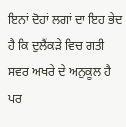ਇਨਾਂ ਦੋਹਾਂ ਲਗਾਂ ਦਾ ਇਹ ਭੇਦ ਹੈ ਕਿ ਦੁਲੈਂਕੜੇ ਵਿਚ ਗਤੀ ਸਵਰ ਅਖਰੇ ਦੇ ਅਨੁਕੂਲ ਹੈ ਪਰ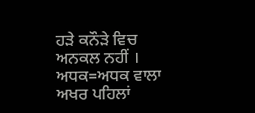ਹੜੇ ਕਨੌੜੇ ਵਿਚ ਅਨਕਲ ਨਹੀਂ । ਅਧਕ=ਅਧਕ ਵਾਲਾ ਅਖਰ ਪਹਿਲਾਂ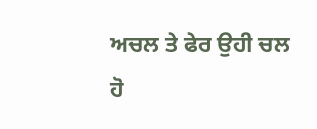ਅਚਲ ਤੇ ਫੇਰ ਉਹੀ ਚਲ ਹੋ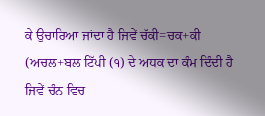ਕੇ ਉਚਾਰਿਆ ਜਾਂਦਾ ਹੈ ਜਿਵੇਂ ਚੱਕੀ=ਚਕ+ਕੀ (ਅਚਲ+ਬਲ ਟਿੱਪੀ (੧) ਦੇ ਅਧਕ ਦਾ ਕੰਮ ਦਿੰਦੀ ਹੈ ਜਿਵੇਂ ਚੰਨ ਵਿਚ